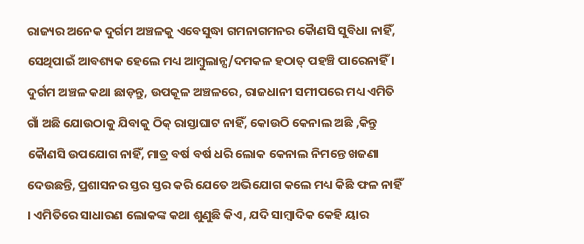ରାଜ୍ୟର ଅନେକ ଦୁର୍ଗମ ଅଞ୍ଚଳକୁ ଏବେସୁଦ୍ଧା ଗମନାଗମନର କୋୖଣସି ସୁବିଧା ନାହିଁ, ସେଥିପାଇଁ ଆବଶ୍ୟକ ହେଲେ ମଧ୍ୟ ଆମ୍ବୁଲାନ୍ସ/ଦମକଳ ହଠାତ୍ ପହଞ୍ଚି ପାରେନାହିଁ । ଦୁର୍ଗମ ଅଞ୍ଚଳ କଥା ଛାଡ଼ନ୍ତୁ, ଉପକୂଳ ଅଞ୍ଚଳରେ, ରାଜଧାନୀ ସମୀପରେ ମଧ୍ୟ ଏମିତି ଗାଁ ଅଛି ଯୋଉଠାକୁ ଯିବାକୁ ଠିକ୍ ରାସ୍ତାଘାଟ ନାହିଁ, କୋଉଠି କେନାଲ ଅଛି ,କିନ୍ତୁ କୋୖଣସି ଉପଯୋଗ ନାହିଁ, ମାତ୍ର ବର୍ଷ ବର୍ଷ ଧରି ଲୋକ କେନାଲ ନିମନ୍ତେ ଖଜଣା ଦେଉଛନ୍ତି, ପ୍ରଶାସନର ସ୍ତର ସ୍ତର କରି ଯେତେ ଅଭିଯୋଗ କଲେ ମଧ୍ୟ କିଛି ଫଳ ନାହିଁ । ଏମିତିରେ ସାଧାରଣ ଲୋକଙ୍କ କଥା ଶୁଣୁଛି କିଏ, ଯଦି ସାମ୍ବାଦିକ କେହି ୟାର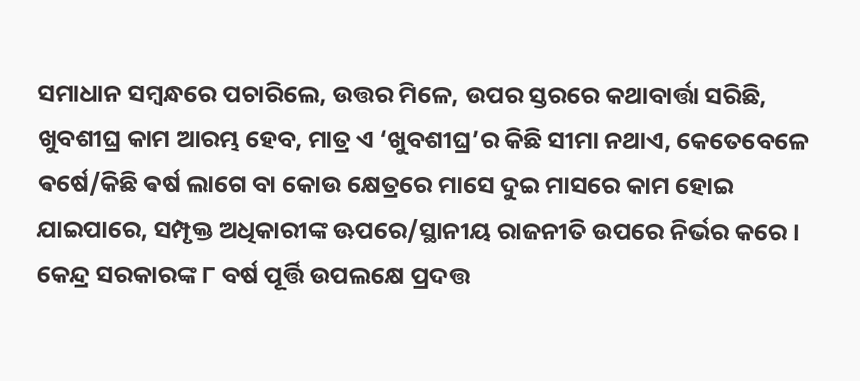ସମାଧାନ ସମ୍ବନ୍ଧରେ ପଚାରିଲେ, ଉତ୍ତର ମିଳେ, ଉପର ସ୍ତରରେ କଥାବାର୍ତ୍ତା ସରିଛି, ଖୁବଶୀଘ୍ର କାମ ଆରମ୍ଭ ହେବ, ମାତ୍ର ଏ ‘ଖୁବଶୀଘ୍ର’ର କିଛି ସୀମା ନଥାଏ, କେତେବେଳେ ଵର୍ଷେ/କିଛି ଵର୍ଷ ଲାଗେ ବା କୋଉ କ୍ଷେତ୍ରରେ ମାସେ ଦୁଇ ମାସରେ କାମ ହୋଇ ଯାଇପାରେ, ସମ୍ପୃକ୍ତ ଅଧିକାରୀଙ୍କ ଊପରେ/ସ୍ଥାନୀୟ ରାଜନୀତି ଉପରେ ନିର୍ଭର କରେ । କେନ୍ଦ୍ର ସରକାରଙ୍କ ୮ ବର୍ଷ ପୂର୍ତ୍ତି ଉପଲକ୍ଷେ ପ୍ରଦତ୍ତ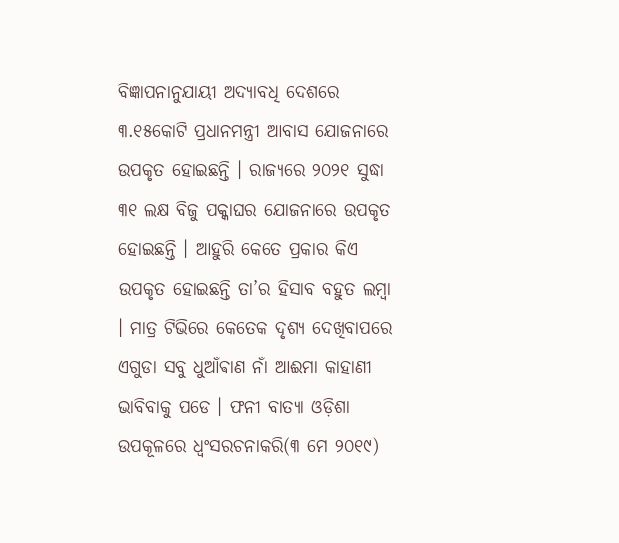ବିଜ୍ଞାପନାନୁଯାୟୀ ଅଦ୍ୟାବଧି ଦେଶରେ ୩.୧୫କୋଟି ପ୍ରଧାନମନ୍ତ୍ରୀ ଆବାସ ଯୋଜନାରେ ଉପକୃତ ହୋଇଛନ୍ତି । ରାଜ୍ୟରେ ୨୦୨୧ ସୁଦ୍ଧା ୩୧ ଲକ୍ଷ ବିଜୁ ପକ୍କାଘର ଯୋଜନାରେ ଉପକୃତ ହୋଇଛନ୍ତି । ଆହୁରି କେତେ ପ୍ରକାର କିଏ ଉପକୃତ ହୋଇଛନ୍ତି ତା’ର ହିସାବ ବହୁତ ଲମ୍ବା । ମାତ୍ର ଟିଭିରେ କେତେକ ଦୃଶ୍ୟ ଦେଖିବାପରେ ଏଗୁଡା ସବୁ ଧୁଆଁଵାଣ ନାଁ ଆଈମା କାହାଣୀ ଭାବିବାକୁ ପଡେ । ଫନୀ ବାତ୍ୟା ଓଡ଼ିଶା ଉପକୂଳରେ ଧ୍ଵଂସରଚନାକରି(୩ ମେ ୨୦୧୯)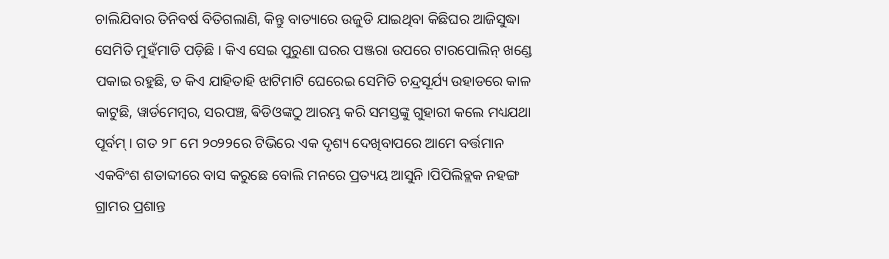ଚାଲିଯିବାର ତିନିବର୍ଷ ବିତିଗଲାଣି, କିନ୍ତୁ ବାତ୍ୟାରେ ଉଜୁଡି ଯାଇଥିବା କିଛିଘର ଆଜିସୁଦ୍ଧା ସେମିତି ମୁହଁମାଡି ପଡ଼ିଛି । କିଏ ସେଇ ପୁରୁଣା ଘରର ପଞ୍ଜରା ଉପରେ ଟାରପୋଲିନ୍ ଖଣ୍ଡେ ପକାଇ ରହୁଛି, ତ କିଏ ଯାହିତାହି ଝାଟିମାଟି ଘେରେଇ ସେମିତି ଚନ୍ଦ୍ରସୂର୍ଯ୍ୟ ଉହାଡରେ କାଳ କାଟୁଛି, ୱାର୍ଡମେମ୍ବର, ସରପଞ୍ଚ, ଵିଡିଓଙ୍କଠୁ ଆରମ୍ଭ କରି ସମସ୍ତଙ୍କୁ ଗୁହାରୀ କଲେ ମଧ୍ୟଯଥା ପୂର୍ବମ୍ । ଗତ ୨୮ ମେ ୨୦୨୨ରେ ଟିଭିରେ ଏକ ଦୃଶ୍ୟ ଦେଖିବାପରେ ଆମେ ବର୍ତ୍ତମାନ ଏକବିଂଶ ଶତାବ୍ଦୀରେ ବାସ କରୁଛେ ବୋଲି ମନରେ ପ୍ରତ୍ୟୟ ଆସୁନି ।ପିପିଲିବ୍ଲକ ନହଙ୍ଗ ଗ୍ରାମର ପ୍ରଶାନ୍ତ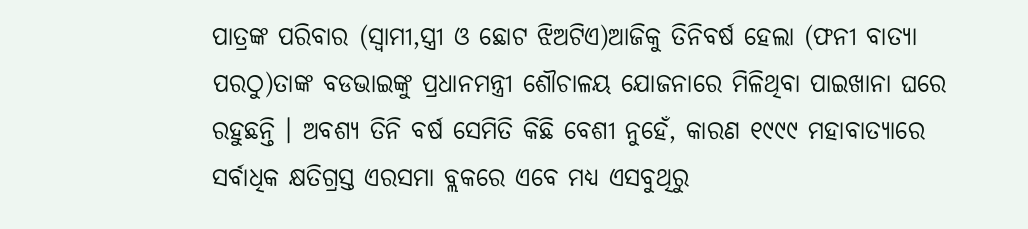ପାତ୍ରଙ୍କ ପରିବାର (ସ୍ବାମୀ,ସ୍ତ୍ରୀ ଓ ଛୋଟ ଝିଅଟିଏ)ଆଜିକୁ ତିନିବର୍ଷ ହେଲା (ଫନୀ ବାତ୍ୟା ପରଠୁ)ତାଙ୍କ ବଡଭାଇଙ୍କୁ ପ୍ରଧାନମନ୍ତ୍ରୀ ଶୌଚାଳୟ ଯୋଜନାରେ ମିଳିଥିବା ପାଇଖାନା ଘରେ ରହୁଛନ୍ତି । ଅବଶ୍ୟ ତିନି ବର୍ଷ ସେମିତି କିଛି ବେଶୀ ନୁହେଁ, କାରଣ ୧୯୯୯ ମହାବାତ୍ୟାରେ ସର୍ବାଧିକ କ୍ଷତିଗ୍ରସ୍ତ ଏରସମା ବ୍ଲକରେ ଏବେ ମଧ୍ୟ ଏସବୁଥିରୁ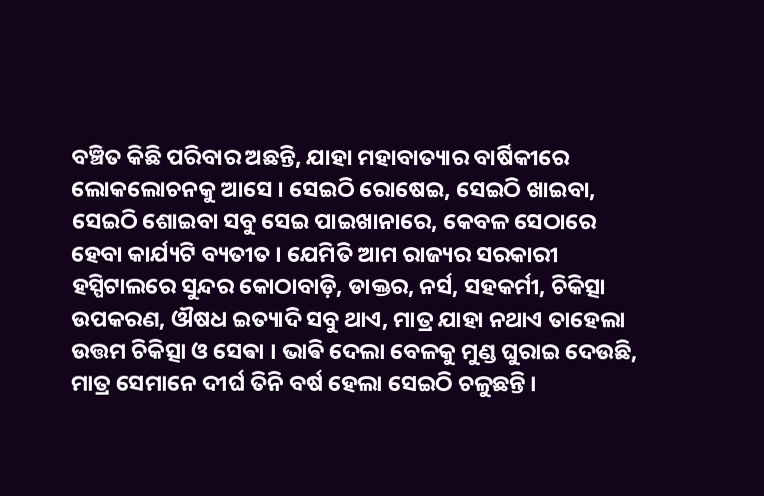ବଞ୍ଚିତ କିଛି ପରିବାର ଅଛନ୍ତି, ଯାହା ମହାବାତ୍ୟାର ବାର୍ଷିକୀରେ ଲୋକଲୋଚନକୁ ଆସେ । ସେଇଠି ରୋଷେଇ, ସେଇଠି ଖାଇବା, ସେଇଠି ଶୋଇବା ସବୁ ସେଇ ପାଇଖାନାରେ, କେବଳ ସେଠାରେ ହେବା କାର୍ଯ୍ୟଟି ବ୍ୟତୀତ । ଯେମିତି ଆମ ରାଜ୍ୟର ସରକାରୀ ହସ୍ପିଟାଲରେ ସୁନ୍ଦର କୋଠାବାଡ଼ି, ଡାକ୍ତର, ନର୍ସ, ସହକର୍ମୀ, ଚିକିତ୍ସା ଉପକରଣ, ଔଷଧ ଇତ୍ୟାଦି ସବୁ ଥାଏ, ମାତ୍ର ଯାହା ନଥାଏ ତାହେଲା ଉତ୍ତମ ଚିକିତ୍ସା ଓ ସେଵା । ଭାଵି ଦେଲା ବେଳକୁ ମୁଣ୍ଡ ଘୁରାଇ ଦେଉଛି, ମାତ୍ର ସେମାନେ ଦୀର୍ଘ ତିନି ବର୍ଷ ହେଲା ସେଇଠି ଚଳୁଛନ୍ତି ।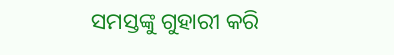ସମସ୍ତଙ୍କୁ ଗୁହାରୀ କରି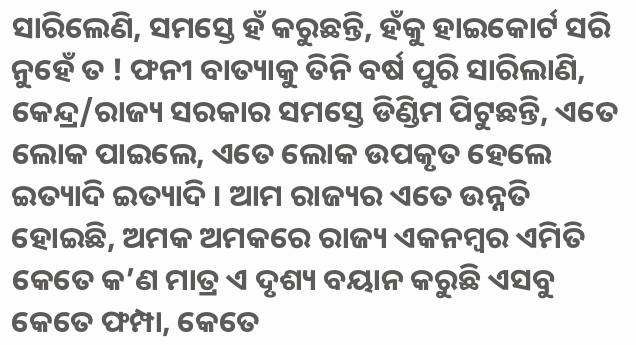ସାରିଲେଣି, ସମସ୍ତେ ହଁ କରୁଛନ୍ତି, ହଁକୁ ହାଇକୋର୍ଟ ସରି ନୁହେଁ ତ ! ଫନୀ ବାତ୍ୟାକୁ ତିନି ବର୍ଷ ପୁରି ସାରିଲାଣି, କେନ୍ଦ୍ର/ରାଜ୍ୟ ସରକାର ସମସ୍ତେ ଡିଣ୍ଡିମ ପିଟୁଛନ୍ତି, ଏତେ ଲୋକ ପାଇଲେ, ଏତେ ଲୋକ ଉପକୃତ ହେଲେ ଇତ୍ୟାଦି ଇତ୍ୟାଦି । ଆମ ରାଜ୍ୟର ଏତେ ଉନ୍ନତି ହୋଇଛି, ଅମକ ଅମକରେ ରାଜ୍ୟ ଏକନମ୍ବର ଏମିତି କେତେ କ’ଣ ମାତ୍ର ଏ ଦୃଶ୍ୟ ବୟାନ କରୁଛି ଏସବୁ କେତେ ଫମ୍ପା, କେତେ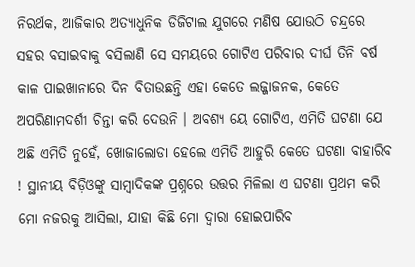ନିରର୍ଥକ, ଆଜିକାର ଅତ୍ୟାଧୁନିକ ଡିଜିଟାଲ ଯୁଗରେ ମଣିଷ ଯୋଉଠି ଚନ୍ଦ୍ରରେ ସହର ବସାଇବାକୁ ବସିଲାଣି ସେ ସମୟରେ ଗୋଟିଏ ପରିବାର ଦୀର୍ଘ ତିନି ବର୍ଷ କାଳ ପାଇଖାନାରେ ଦିନ ବିତାଉଛନ୍ତି ଏହା କେତେ ଲଜ୍ଜାଜନକ, କେତେ ଅପରିଣାମଦର୍ଶୀ ଚିନ୍ତା କରି ଦେଉନି । ଅବଶ୍ୟ ୟେ ଗୋଟିଏ, ଏମିତି ଘଟଣା ଯେ ଅଛି ଏମିତି ନୁହେଁ, ଖୋଜାଲୋଡା ହେଲେ ଏମିତି ଆହୁରି କେତେ ଘଟଣା ବାହାରିବ ! ସ୍ଥାନୀୟ ବିଡ଼ିଓଙ୍କୁ ସାମ୍ବାଦିକଙ୍କ ପ୍ରଶ୍ନରେ ଉତ୍ତର ମିଳିଲା ଏ ଘଟଣା ପ୍ରଥମ କରି ମୋ ନଜରକୁ ଆସିଲା, ଯାହା କିଛି ମୋ ଦ୍ଵାରା ହୋଇପାରିବ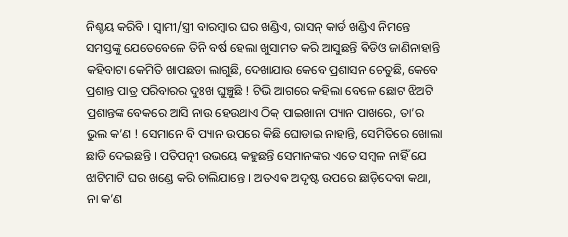ନିଶ୍ଚୟ କରିବି । ସ୍ବାମୀ/ସ୍ତ୍ରୀ ବାରମ୍ବାର ଘର ଖଣ୍ଡିଏ, ରାସନ୍ କାର୍ଡ ଖଣ୍ଡିଏ ନିମନ୍ତେ ସମସ୍ତଙ୍କୁ ଯେତେବେଳେ ତିନି ବର୍ଷ ହେଲା ଖୁସାମତ କରି ଆସୁଛନ୍ତି ଵିଡିଓ ଜାଣିନାହାନ୍ତି କହିବାଟା କେମିତି ଖାପଛଡା ଲାଗୁଛି, ଦେଖାଯାଉ କେବେ ପ୍ରଶାସନ ଚେତୁଛି, କେବେ ପ୍ରଶାନ୍ତ ପାତ୍ର ପରିବାରର ଦୁଃଖ ଘୁଞ୍ଚୁଛି ! ଟିଭି ଆଗରେ କହିଲା ବେଳେ ଛୋଟ ଝିଅଟି ପ୍ରଶାନ୍ତଙ୍କ ବେକରେ ଆସି ନାଉ ହେଉଥାଏ ଠିକ୍ ପାଇଖାନା ପ୍ୟାନ ପାଖରେ, ତା’ର ଭୁଲ କ’ଣ ! ସେମାନେ ବି ପ୍ୟାନ ଉପରେ କିଛି ଘୋଡାଇ ନାହାନ୍ତି, ସେମିତିରେ ଖୋଲା ଛାଡି ଦେଇଛନ୍ତି । ପତିପତ୍ନୀ ଉଭୟେ କହୁଛନ୍ତି ସେମାନଙ୍କର ଏତେ ସମ୍ବଳ ନାହିଁ ଯେ ଝାଟିମାଟି ଘର ଖଣ୍ଡେ କରି ଚାଲିଯାନ୍ତେ । ଅତଏଵ ଅଦୃଷ୍ଟ ଉପରେ ଛାଡ଼ିଦେବା କଥା, ନା କ’ଣ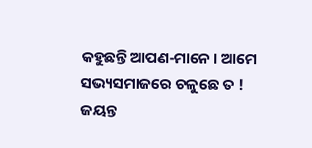କହୁଛନ୍ତି ଆପଣ-ମାନେ । ଆମେ ସଭ୍ୟସମାଜରେ ଚଳୁଛେ ତ !
ଜୟନ୍ତ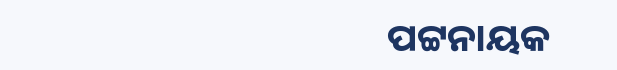ପଟ୍ଟନାୟକ